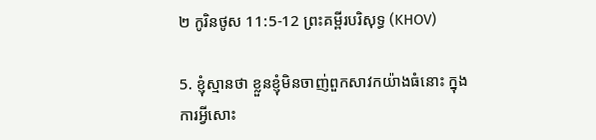២ កូរិនថូស 11:5-12 ព្រះគម្ពីរបរិសុទ្ធ (KHOV)

5. ខ្ញុំស្មានថា ខ្លួនខ្ញុំមិនចាញ់ពួកសាវកយ៉ាងធំនោះ ក្នុងការអ្វីសោះ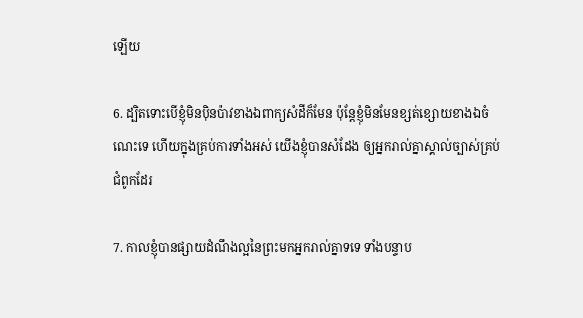ឡើយ

6. ដ្បិតទោះបើខ្ញុំមិនប៉ិនប៉ាវខាងឯពាក្យសំដីក៏មែន ប៉ុន្តែខ្ញុំមិនមែនខ្សត់ខ្សោយខាងឯចំណេះទេ ហើយក្នុងគ្រប់ការទាំងអស់ យើងខ្ញុំបានសំដែង ឲ្យអ្នករាល់គ្នាស្គាល់ច្បាស់គ្រប់ជំពូកដែរ

7. កាលខ្ញុំបានផ្សាយដំណឹងល្អនៃព្រះមកអ្នករាល់គ្នាទទេ ទាំងបន្ទាប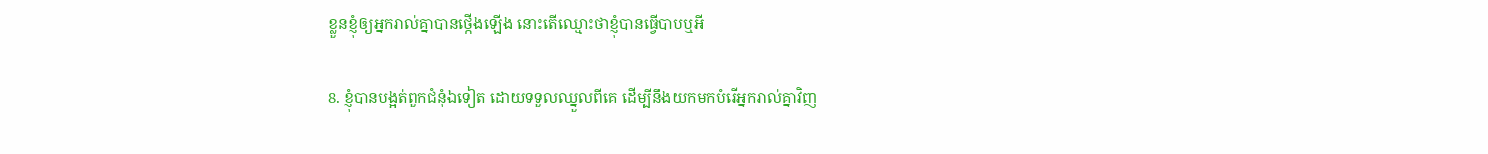ខ្លួនខ្ញុំឲ្យអ្នករាល់គ្នាបានថ្កើងឡើង នោះតើឈ្មោះថាខ្ញុំបានធ្វើបាបឬអី

8. ខ្ញុំបានបង្អត់ពួកជំនុំឯទៀត ដោយទទួលឈ្នួលពីគេ ដើម្បីនឹងយកមកបំរើអ្នករាល់គ្នាវិញ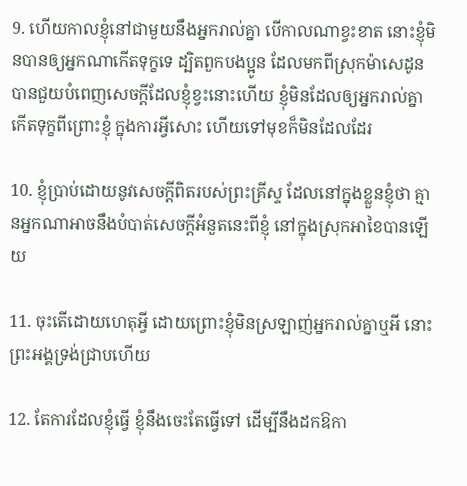9. ហើយកាលខ្ញុំនៅជាមួយនឹងអ្នករាល់គ្នា បើកាលណាខ្វះខាត នោះខ្ញុំមិនបានឲ្យអ្នកណាកើតទុក្ខទេ ដ្បិតពួកបងប្អូន ដែលមកពីស្រុកម៉ាសេដូន បានជួយបំពេញសេចក្ដីដែលខ្ញុំខ្វះនោះហើយ ខ្ញុំមិនដែលឲ្យអ្នករាល់គ្នាកើតទុក្ខពីព្រោះខ្ញុំ ក្នុងការអ្វីសោះ ហើយទៅមុខក៏មិនដែលដែរ

10. ខ្ញុំប្រាប់ដោយនូវសេចក្ដីពិតរបស់ព្រះ‌គ្រីស្ទ ដែលនៅក្នុងខ្លួនខ្ញុំថា គ្មានអ្នកណាអាចនឹងបំបាត់សេចក្ដីអំនួតនេះពីខ្ញុំ នៅក្នុងស្រុកអាខៃបានឡើយ

11. ចុះតើដោយហេតុអ្វី ដោយព្រោះខ្ញុំមិនស្រឡាញ់អ្នករាល់គ្នាឬអី នោះព្រះ‌អង្គទ្រង់ជ្រាបហើយ

12. តែការដែលខ្ញុំធ្វើ ខ្ញុំនឹងចេះតែធ្វើទៅ ដើម្បីនឹងដកឱកា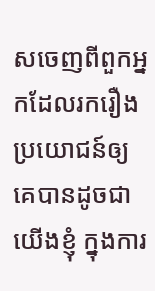សចេញពីពួកអ្នកដែលរករឿង ប្រយោជន៍ឲ្យគេបានដូចជាយើងខ្ញុំ ក្នុងការ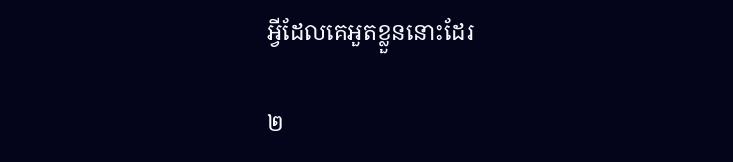អ្វីដែលគេអួតខ្លួននោះដែរ

២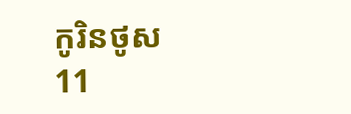កូរិនថូស 11